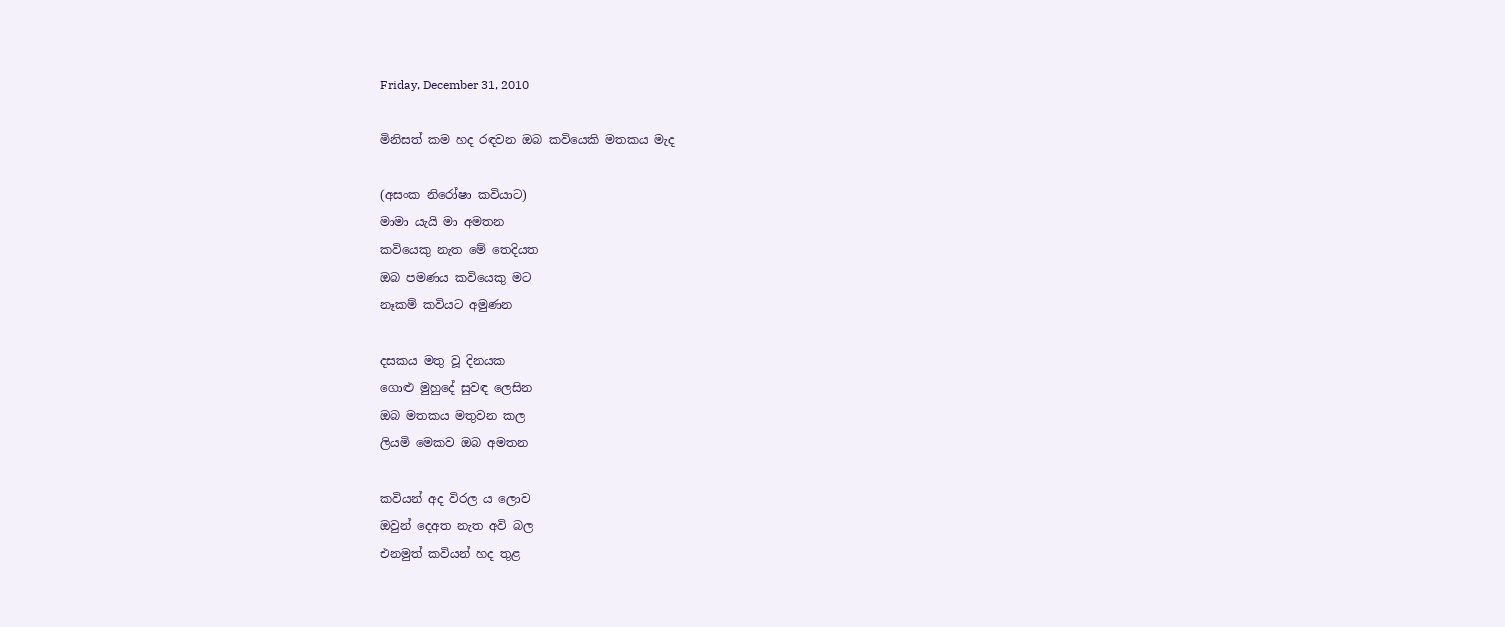Friday, December 31, 2010

මිනිසත් කම හද රඳවන ඔබ කවියෙකි මතකය මැද

(අසංක නිරෝෂා කවියාට)
මාමා යැයි මා අමතන
කවියෙකු නැත මේ තෙදියත
ඔබ පමණය කවියෙකු මට
නෑකම් කවියට අමුණන

දසකය මතු වූ දිනයක
ගොළු මුහුදේ සුවඳ ලෙසින
ඔබ මතකය මතුවන කල
ලියමි මෙකව ඔබ අමතන

කවියන් අද විරල ය ලොව
ඔවුන් දෙඅත නැත අවි බල
එනමුත් කවියන් හද තුළ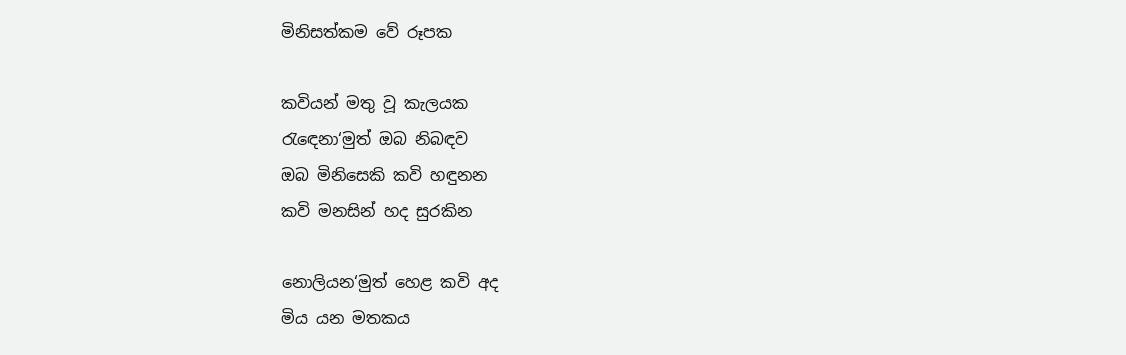මිනිසත්කම වේ රූපක

කවියන් මතු වූ කැලයක
රැඳෙනා‘මුත් ඔබ නිබඳව
ඔබ මිනිසෙකි කවි හඳුනන
කවි මනසින් හද සුරකින

නොලියන‘මුත් හෙළ කවි අද
මිය යන මතකය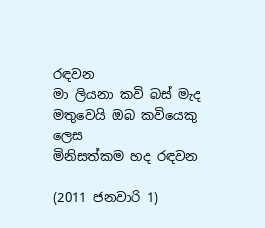රඳවන
මා ලියනා කවි බස් මැද
මතුවෙයි ඔබ කවියෙකු ලෙස
මිනිසත්කම හද රඳවන

(2011 ජනවාරි 1)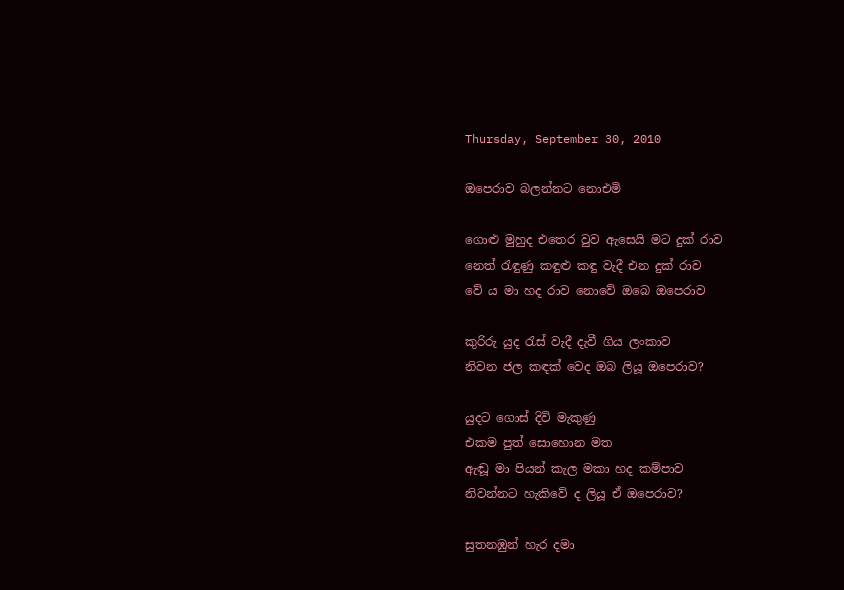Thursday, September 30, 2010

ඔපෙරාව බලන්නට නොඑමි

ගොළු මුහුද එතෙර වුව ඇසෙයි මට දුක් රාව
නෙත් රැඳුණු කඳුළු කඳු වැදී එන දුක් රාව
වේ ය මා හද රාව නොවේ ඔබෙ ඔපෙරාව

කුරිරු යුද රැස් වැදී දැවී ගිය ලංකාව
නිවන ජල කඳක් වෙද ඔබ ලියූ ඔපෙරාව?

යුදට ගොස් දිවි මැකුණු
එකම පුත් සොහොන මත
ඇඬූ මා පියන් කැල මකා හද කම්පාව
නිවන්නට හැකිවේ ද ලියූ ඒ ඔපෙරාව?

සුතනඹුන් හැර දමා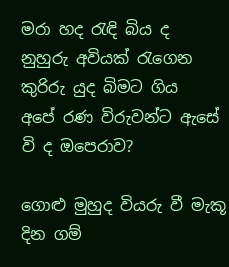මරා හද රැඳි බිය ද
නුහුරු අවියක් රැගෙන කුරිරු යුද බිමට ගිය
අපේ රණ විරුවන්ට ඇසේ වි ද ඔපෙරාව?

ගොළු මුහුද වියරු වී මැකූ දින ගම්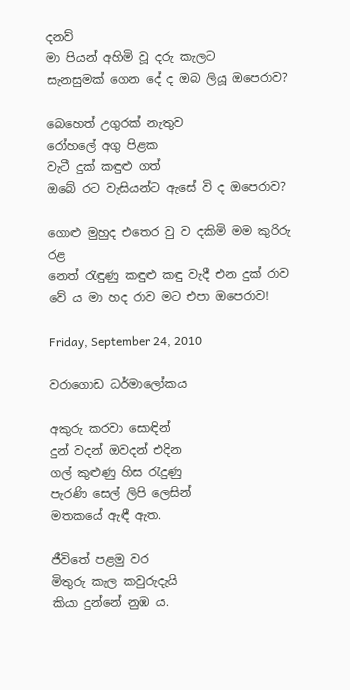දනව්
මා පියන් අහිමි වූ දරු කැලට
සැනසුමක් ගෙන දේ ද ඔබ ලියූ ඔපෙරාව?

බෙහෙත් උගුරක් නැතුව
රෝහලේ අගු පිළක
වැටී දුක් කඳුළු ගත්
ඔබේ රට වැසියන්ට ඇසේ වි ද ඔපෙරාව?

ගොළු මුහුද එතෙර වු ව දකිමි මම කුරිරු රළ
නෙත් රැඳුණු කඳුළු කඳු වැදී එන දුක් රාව
වේ ය මා හද රාව මට එපා ඔපෙරාව!

Friday, September 24, 2010

වරාගොඩ ධර්මාලෝකය

අකුරු කරවා සොඳින්
දුන් වදන් ඔවදන් එදින
ගල් කුළුණු හිස රැදුණු
පැරණි සෙල් ලිපි ලෙසින්
මතකයේ ඇඳී ඇත.

ජීවිතේ පළමු වර
මිතුරු කැල කවුරුදැයි
කියා දුන්නේ නුඹ ය.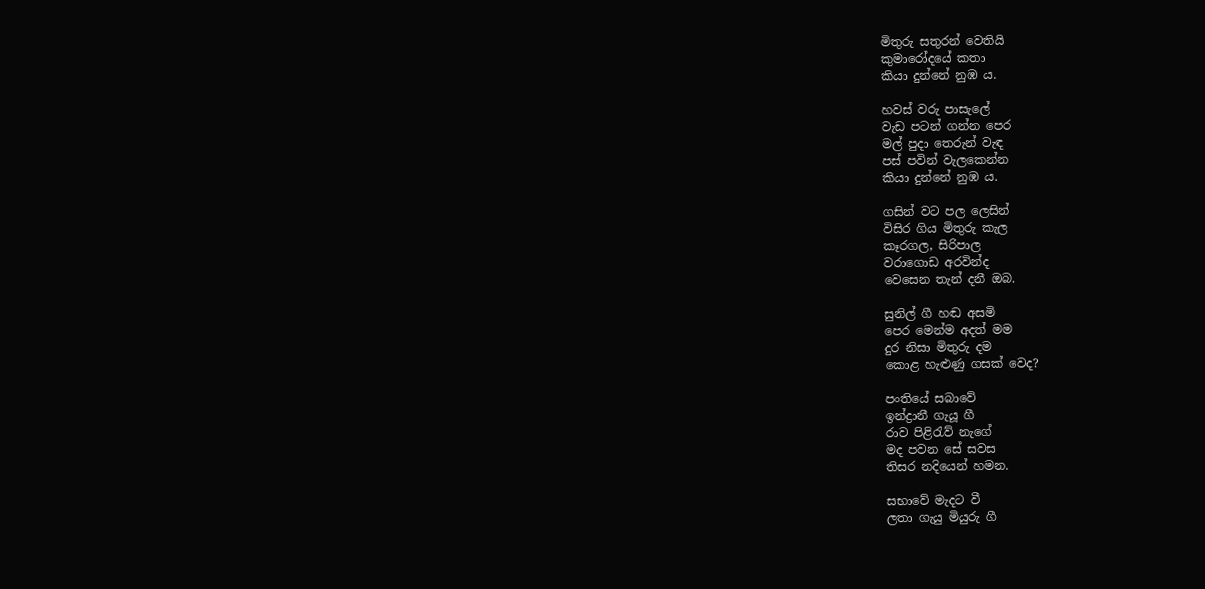මිතුරු සතුරන් වෙතියි
කුමාරෝදයේ කතා
කියා දුන්නේ නුඹ ය.

හවස් වරු පාසැලේ
වැඩ පටන් ගන්න පෙර
මල් පුදා තෙරුන් වැඳ
පස් පවින් වැලකෙන්න
කියා දුන්නේ නුඹ ය.

ගසින් වට පල ලෙසින්
විසිර ගිය මිතුරු කැල
කෑරගල, සිරිපාල
වරාගොඩ අරවින්ද
වෙසෙන තැන් දනී ඔබ.

සුනිල් ගී හඬ අසමි
පෙර මෙන්ම අදත් මම
දුර නිසා මිතුරු දම
කොළ හැළුණු ගසක් වෙද?

පංතියේ සබාවේ
ඉන්ද්‍රානී ගැයූ ගී
රාව පිළිරැව් නැගේ
මද පවන සේ සවස
තිසර නදියෙන් හමන.

සභාවේ මැදට වී
ලතා ගැයු මියුරු ගී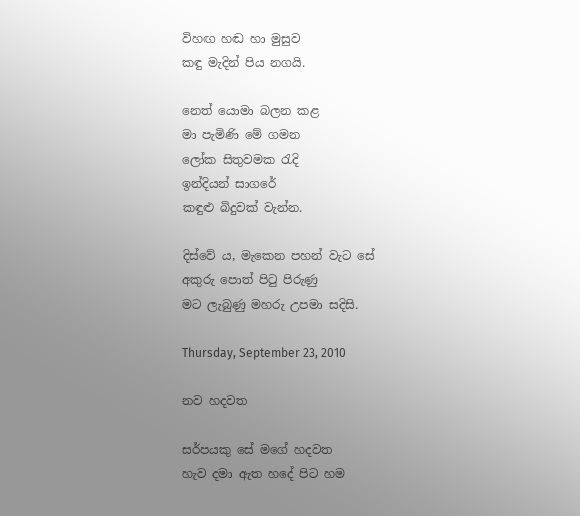විහඟ හඬ හා මුසුව
කඳු මැදින් පිය නගයි.

නෙත් යොමා බලන කළ
මා පැමිණි මේ ගමන
ලෝක සිතුවමක රැදි
ඉන්දියන් සාගරේ
කඳුළු බිදුවක් වැන්න.

දිස්වේ ය, මැකෙන පහන් වැට සේ
අකුරු පොත් පිටු පිරුණු
මට ලැබුණු මහරු උපමා සදිසි.

Thursday, September 23, 2010

නව හදවත

සර්පයකු සේ මගේ හදවත
හැව දමා ඇත හදේ පිට හම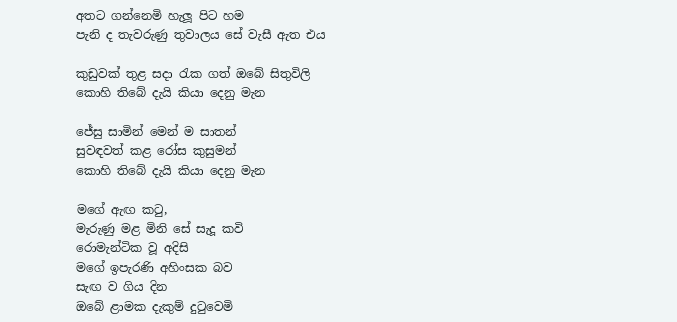අතට ගන්නෙමි හැලූ පිට හම
පැනි ද තැවරුණු තුවාලය සේ වැසී ඇත එය

කුඩුවක් තුළ සදා රැක ගත් ඔබේ සිතුවිලි
කොහි තිබේ දැයි කියා දෙනු මැන

ජේසු සාමින් මෙන් ම සාතන්
සුවඳවත් කළ රෝස කුසුමන්
කොහි තිබේ දැයි කියා දෙනු මැන

මගේ ඇඟ කටු,
මැරුණු මළ මිනි සේ සැදූ කවි
රොමැන්ටික වූ අදිසි
මගේ ඉපැරණි අහිංසක බව
සැඟ ව ගිය දින
ඔබේ ළාමක දැකුම් දුටුවෙමි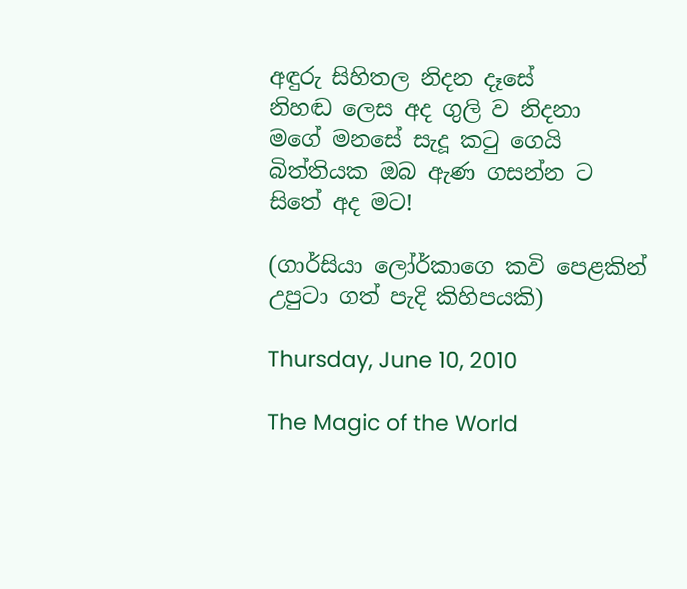අඳුරු සිහිතල නිදන දෑසේ
නිහඬ ලෙස අද ගුලි ව නිදනා
මගේ මනසේ සැදූ කටු ගෙයි
බිත්තියක ඔබ ඇණ ගසන්න ට
සිතේ අද මට!

(ගාර්සියා ලෝර්කාගෙ කවි පෙළකින් උපුටා ගත් පැදි කිහිපයකි)

Thursday, June 10, 2010

The Magic of the World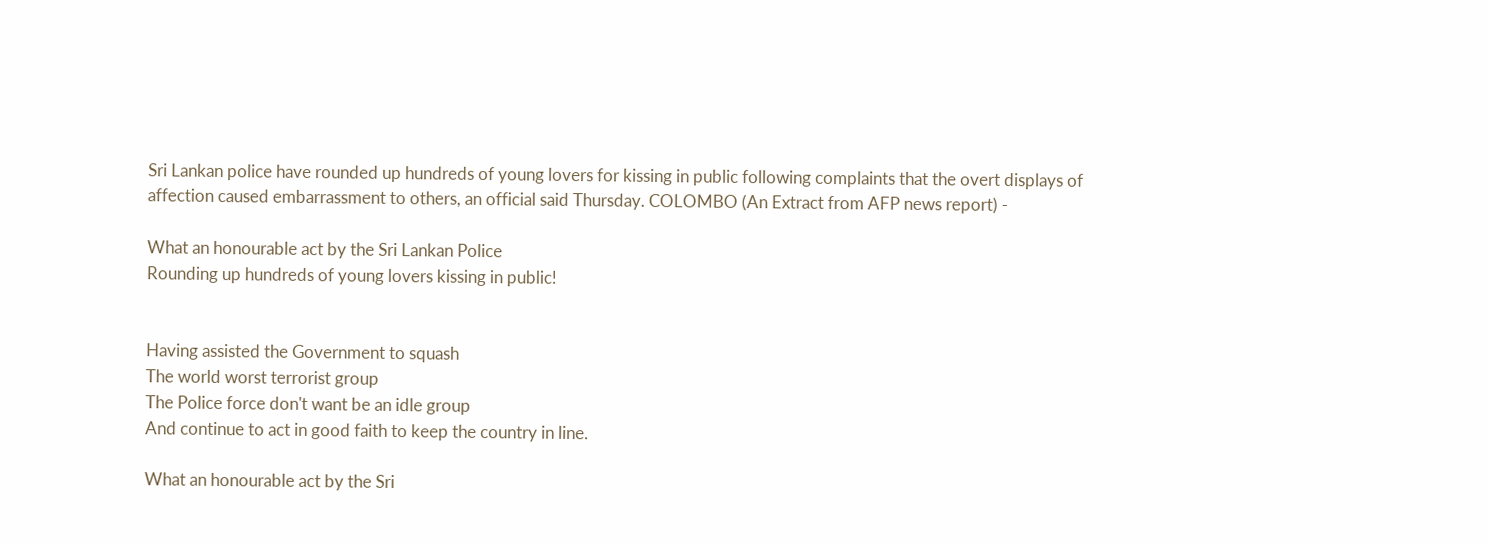Sri Lankan police have rounded up hundreds of young lovers for kissing in public following complaints that the overt displays of affection caused embarrassment to others, an official said Thursday. COLOMBO (An Extract from AFP news report) -

What an honourable act by the Sri Lankan Police
Rounding up hundreds of young lovers kissing in public!


Having assisted the Government to squash
The world worst terrorist group
The Police force don't want be an idle group
And continue to act in good faith to keep the country in line.

What an honourable act by the Sri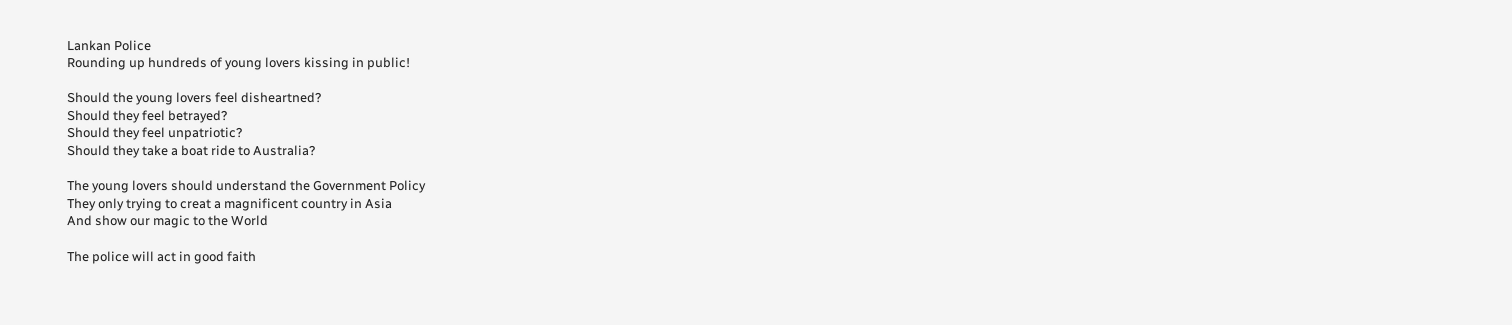Lankan Police
Rounding up hundreds of young lovers kissing in public!

Should the young lovers feel disheartned?
Should they feel betrayed?
Should they feel unpatriotic?
Should they take a boat ride to Australia?

The young lovers should understand the Government Policy
They only trying to creat a magnificent country in Asia
And show our magic to the World

The police will act in good faith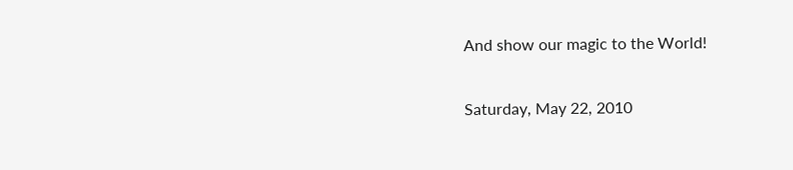And show our magic to the World!

Saturday, May 22, 2010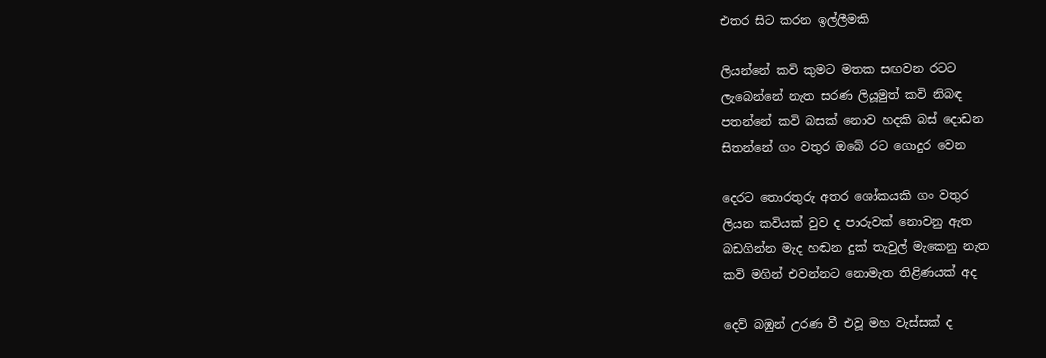එතර සිට කරන ඉල්ලීමකි

ලියන්නේ කවි කුමට මතක සඟවන රටට
ලැබෙන්නේ නැත සරණ ලියූමුත් කවි නිබඳ
පතන්නේ කවි බසක් නොව හදකි බස් දොඩන
සිතන්නේ ගං වතුර ඔබේ රට ගොදුර වෙන

දෙරට තොරතුරු අතර ශෝකයකි ගං වතුර
ලියන කවියක් වුව ද පාරුවක් නොවනු ඇත
බඩගින්න මැද හඬන දුක් තැවුල් මැකෙනු නැත
කවි මගින් එවන්නට නොමැත තිළිණයක් අද

දෙව් බඹුන් උරණ වී එවූ මහ වැස්සක් ද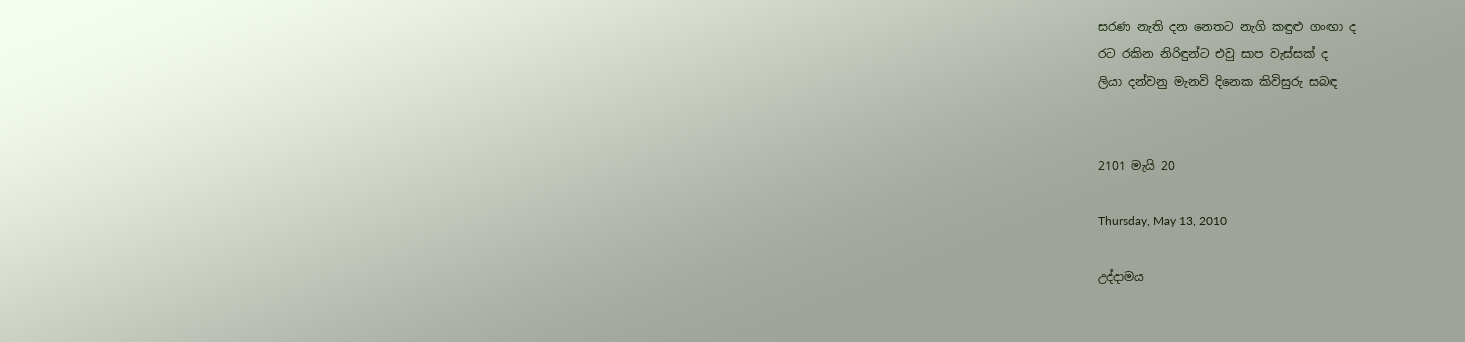සරණ නැති දන නෙතට නැගි කඳුළු ගංඟා ද
රට රකින නිරිඳුන්ට එවු සාප වැස්සක් ද
ලියා දන්වනු මැනවි දිනෙක කිවිසුරු සබඳ


2101 මැයි 20

Thursday, May 13, 2010

උද්දාමය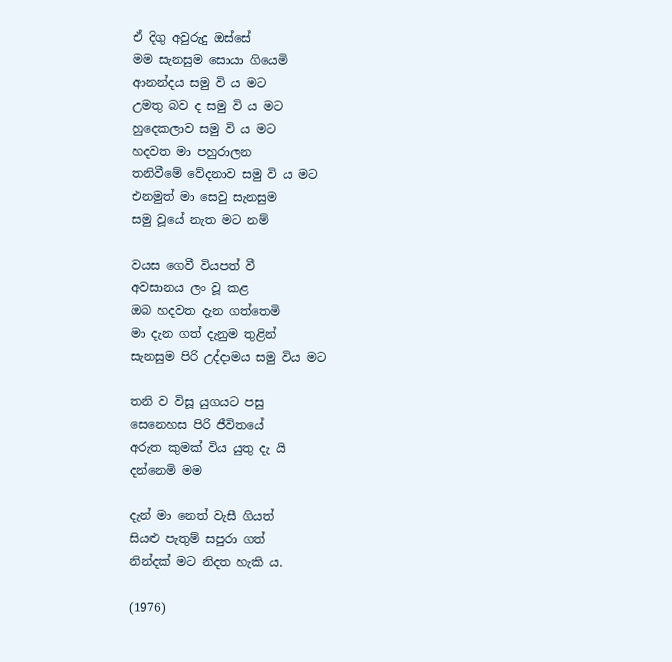ඒ දිගු අවුරුදු ඔස්සේ
මම සැනසුම සොයා ගියෙමි
ආනන්දය සමු වි ය මට
උමතු බව ද සමු වි ය මට
හුදෙකලාව සමු වි ය මට
හදවත මා පහුරාලන
තනිවීමේ වේදනාව සමු වි ය මට
එනමුත් මා සෙවු සැනසුම
සමු වූයේ නැත මට නම්

වයස ගෙවී වියපත් වී
අවසානය ලං වූ කළ
ඔබ හදවත දැන ගත්තෙමි
මා දැන ගත් දැනුම තුළින්
සැනසුම පිරි උද්දාමය සමු විය මට

තනි ව විසූ යුගයට පසු
සෙනෙහස පිරි ජීවිතයේ
අරුත කුමක් විය යුතු දැ යි
දන්නෙමි මම

දැන් මා නෙත් වැසී ගියත්
සියළු පැතුම් සපුරා ගත්
නින්දක් මට නිදත හැකි ය.

(1976)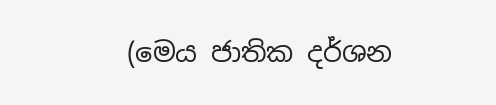(මෙය ජාතික දර්ශන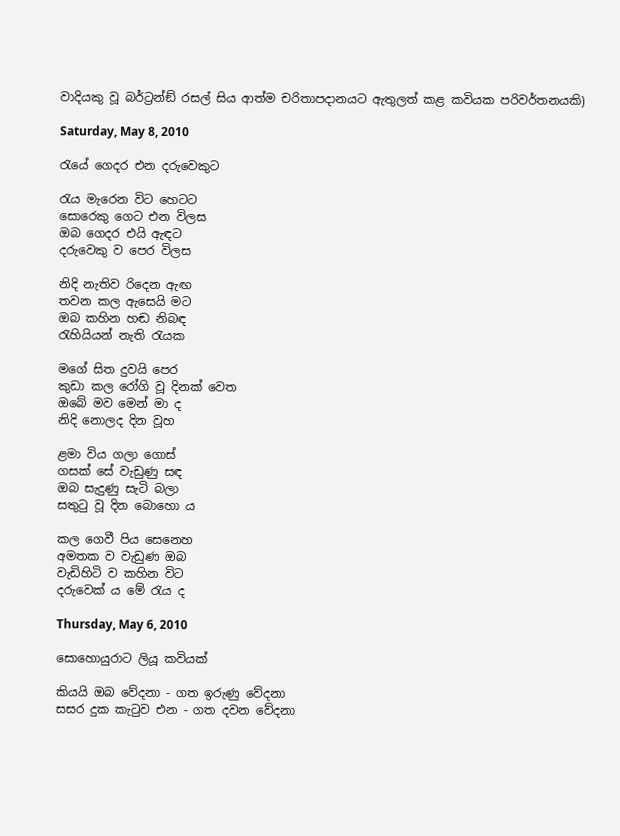වාදියකු වූ බර්ට්‍රන්ඞ් රසල් සිය ආත්ම චරිතාපදානයට ඇතුලත් කළ කවියක පරිවර්තනයකි)

Saturday, May 8, 2010

රැයේ ගෙදර එන දරුවෙකුට

රැය මැරෙන විට හෙටට
සොරෙකු ගෙට එන විලස
ඔබ ගෙදර එයි ඇඳට
දරුවෙකු ව පෙර විලස

නිදි නැතිව රිදෙන ඇඟ
තවන කල ඇසෙයි මට
ඔබ කහින හඬ නිබඳ
රැහියියන් නැති රැයක

මගේ සිත දුවයි පෙර
කුඩා කල රෝගි වූ දිනක් වෙත
ඔබේ මව මෙන් මා ද
නිදි නොලද දින වූහ

ළමා විය ගලා ගොස්
ගසක් සේ වැඩුණු සඳ
ඔබ සැදුණු සැටි බලා
සතුටු වූ දින බොහො ය

කල ගෙවී පිය සෙනෙහ
අමතක ව වැඩුණ ඔබ
වැඩිහිටි ව කහින විට
දරුවෙක් ය මේ රැය ද

Thursday, May 6, 2010

සොහොයුරාට ලියූ කවියක්

කියයි ඔබ වේදනා - ගත ඉරුණු වේදනා
සසර දුක කැටුව එන - ගත දවන වේදනා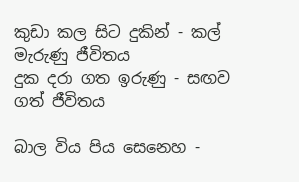කුඩා කල සිට දුකින් - කල් මැරුණු ජීවිතය
දුක දරා ගත ඉරුණු - සඟව ගත් ජීවිතය

බාල විය පිය සෙනෙහ -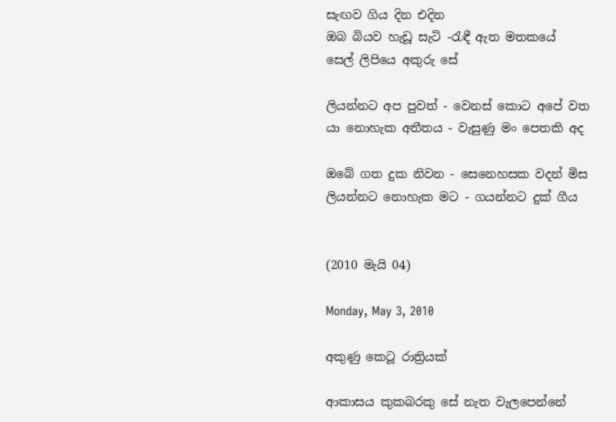සැඟව ගිය දින එදින
ඔබ බියව හැඩූ සැටි -රැඳී ඇත මතකයේ
සෙල් ලිපියෙ අකුරු සේ

ලියන්නට අප පුවත් - වෙනස් කොට අපේ වත
යා නොහැක අතීතය - වැසුණු මං පෙතකි අද

ඔබේ ගත දුක නිවන - සෙනෙහසක වදන් මිස
ලියන්නට නොහැක මට - ගයන්නට දුක් ගීය


(2010 මැයි 04)

Monday, May 3, 2010

අකුණු කෙටූ රාත්‍රියක්

ආකාසය කුකබරකු සේ නැත වැලපෙන්නේ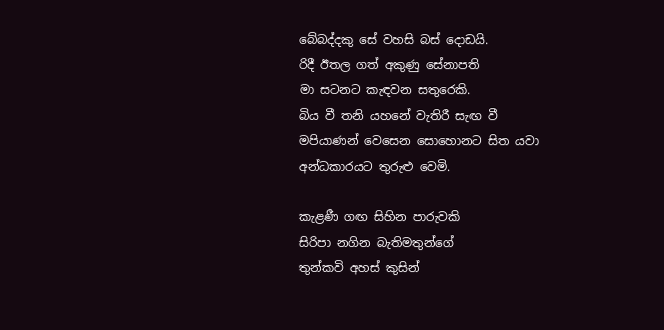බේබද්දකු සේ වහසි බස් දොඩයි.
රිදී ඊතල ගත් අකුණු සේනාපති
මා සටනට කැඳවන සතුරෙකි.
බිය වී තනි යහනේ වැතිරී සැඟ වී
මපියාණන් වෙසෙන සොහොනට සිත යවා
අන්ධකාරයට තුරුළු වෙමි.

කැළණී ගඟ සිහින පාරුවකි
සිරිපා නගින බැතිමතුන්ගේ
තුන්කවි අහස් කුසින්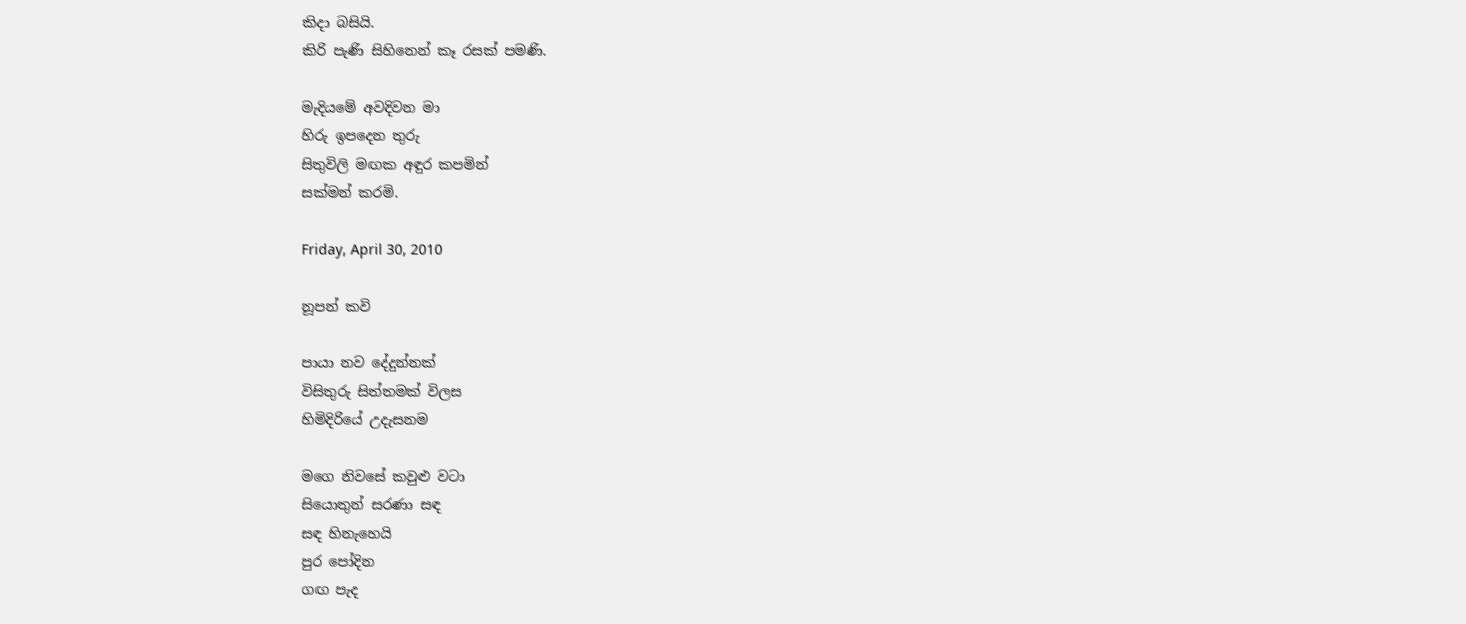කිදා බසියි.
කිරි පැණි සිහිනෙන් කෑ රසක් පමණි.

මැදියමේ අවදිවන මා
හිරු ඉපදෙන තුරු
සිතුවිලි මඟක අඳුර කපමින්
සක්මන් කරමි.

Friday, April 30, 2010

නූපන් කවි

පායා නව දේදුන්නක්
විසිතුරු සිත්තමක් විලස
හිමිදිරියේ උදැසනම

මගෙ නිවසේ කවුළු වටා
සියොතුන් සරණා සඳ
සඳ හිනැහෙයි
පුර පෝදින
ගඟ පැද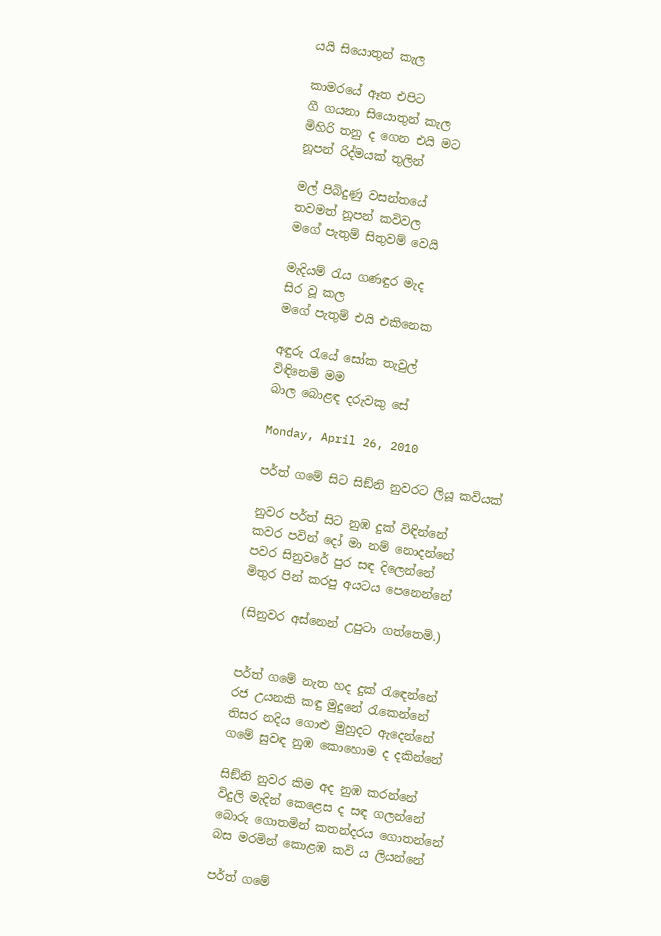යයි සියොතුන් කැල

කාමරයේ ඈත එපිට
ගී ගයනා සියොතුන් කැල
මිහිරි තනු ද ගෙන එයි මට
නූපන් රිද්මයක් තුලින්

මල් පිබිදුණු වසන්තයේ
තවමත් නූපන් කවිවල
මගේ පැතුම් සිතුවම් වෙයි

මැදියම් රැය ගණඳුර මැද
සිර වූ කල
මගේ පැතුම් එයි එකිනෙක

අඳුරු රැයේ සෝක තැවුල්
විඳිනෙමි මම
බාල බොළඳ දරුවකු සේ

Monday, April 26, 2010

පර්ත් ගමේ සිට සිඞ්නි නුවරට ලියූ කවියක්

නුවර පර්ත් සිට නුඹ දුක් විඳින්නේ
කවර පවින් දෝ මා නම් නොදන්නේ
පවර සිනුවරේ පුර සඳ දිලෙන්නේ
මිතුර පින් කරපු අයටය පෙනෙන්නේ

(සිනුවර අස්නෙන් උපුටා ගත්තෙමි.)


පර්ත් ගමේ නැත හද දුක් රැඳෙන්නේ
රජ උයනකි කඳු මුදුනේ රැකෙන්නේ
තිසර නදිය ගොළු මුහුදට ඇදෙන්නේ
ගමේ සුවඳ නුඹ කොහොම ද දකින්නේ

සිඞ්නි නුවර කිම අද නුඹ කරන්නේ
විදුලි මැදින් කෙළෙස ද සඳ ගලන්නේ
බොරු ගොතමින් කතන්දරය ගොතන්නේ
බස මරමින් කොළඹ කවි ය ලියන්නේ

පර්ත් ගමේ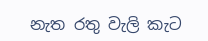නැත රතු වැලි කැට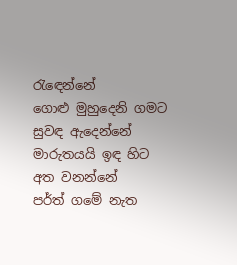රැඳෙන්නේ
ගොළු මුහුදෙනි ගමට සුවඳ ඇදෙන්නේ
මාරුතයයි ඉඳ හිට අත වනන්නේ
පර්ත් ගමේ නැත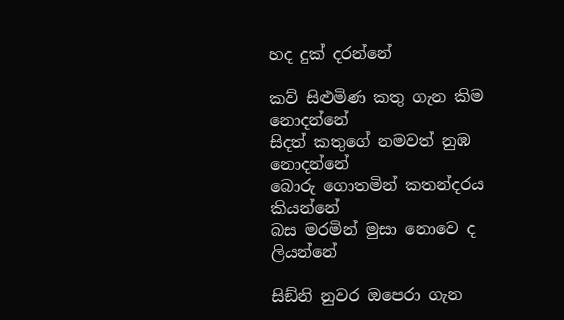හද දුක් දරන්නේ

කව් සිළුමිණ කතු ගැන කිම නොදන්නේ
සිදත් කතුගේ නමවත් නුඹ නොදන්නේ
බොරු ගොතමින් කතන්දරය කියන්නේ
බස මරමින් මුසා නොවෙ ද ලියන්නේ

සිඞ්නි නුවර ඔපෙරා ගැන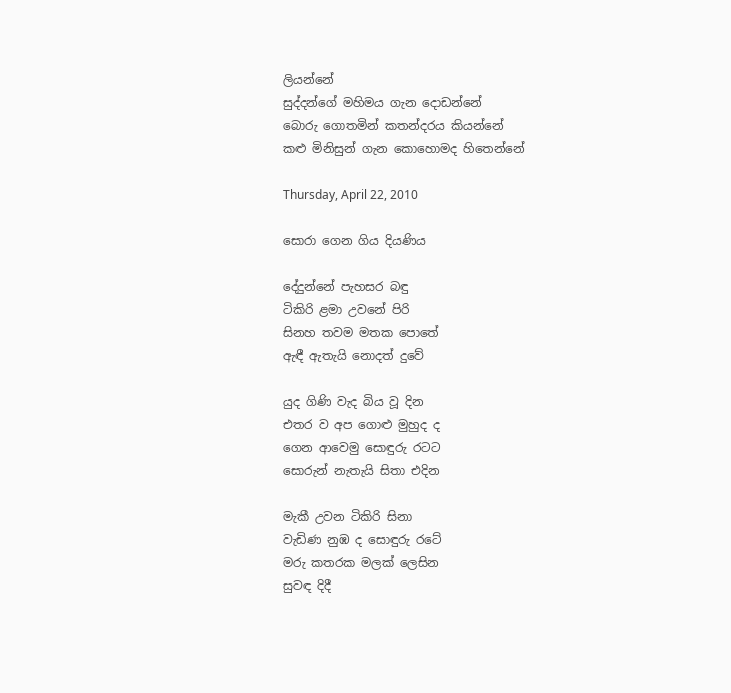ලියන්නේ
සුද්දන්ගේ මහිමය ගැන දොඩන්නේ
බොරු ගොතමින් කතන්දරය කියන්නේ
කළු මිනිසුන් ගැන කොහොමද හිතෙන්නේ

Thursday, April 22, 2010

සොරා ගෙන ගිය දියණිය

දේදුන්නේ පැහසර බඳු
ටිකිරි ළමා උවනේ පිරි
සිනහ තවම මතක පොතේ
ඇඳී ඇතැයි නොදත් දුවේ

යුද ගිණි වැද බිය වූ දින
එතර ව අප ගොළු මුහුද ද
ගෙන ආවෙමු සොඳුරු රටට
සොරුන් නැතැයි සිතා එදින

මැකී උවන ටිකිරි සිනා
වැඩිණ නුඹ ද සොඳුරු රටේ
මරු කතරක මලක් ලෙසින
සුවඳ දිදී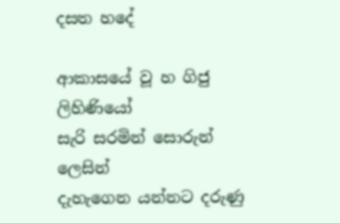දසත හදේ

ආකාසයේ වූ හ ගිජු ලිහිණියෝ
සැරි සරමින් සොරුන් ලෙසින්
දැහැගෙන යන්නට දරුණු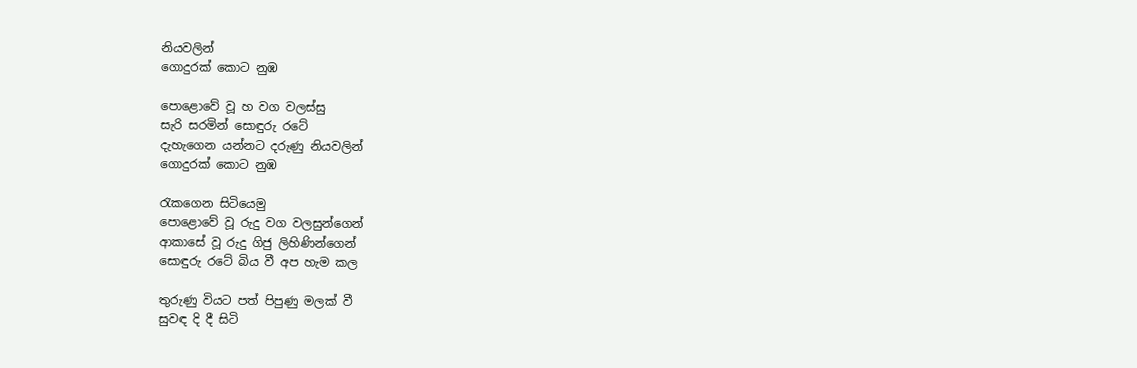නියවලින්
ගොදුරක් කොට නුඹ

පොළොවේ වූ හ වග වලස්සු
සැරි සරමින් සොඳුරු රටේ
දැහැගෙන යන්නට දරුණු නියවලින්
ගොදුරක් කොට නුඹ

රැකගෙන සිටියෙමු
පොළොවේ වූ රුදු වග වලසුන්ගෙන්
ආකාසේ වූ රුදු ගිජු ලිහිණින්ගෙන්
සොඳුරු රටේ බිය වී අප හැම කල

තුරුණු වියට පත් පිපුණු මලක් වී
සුවඳ දි දී සිටි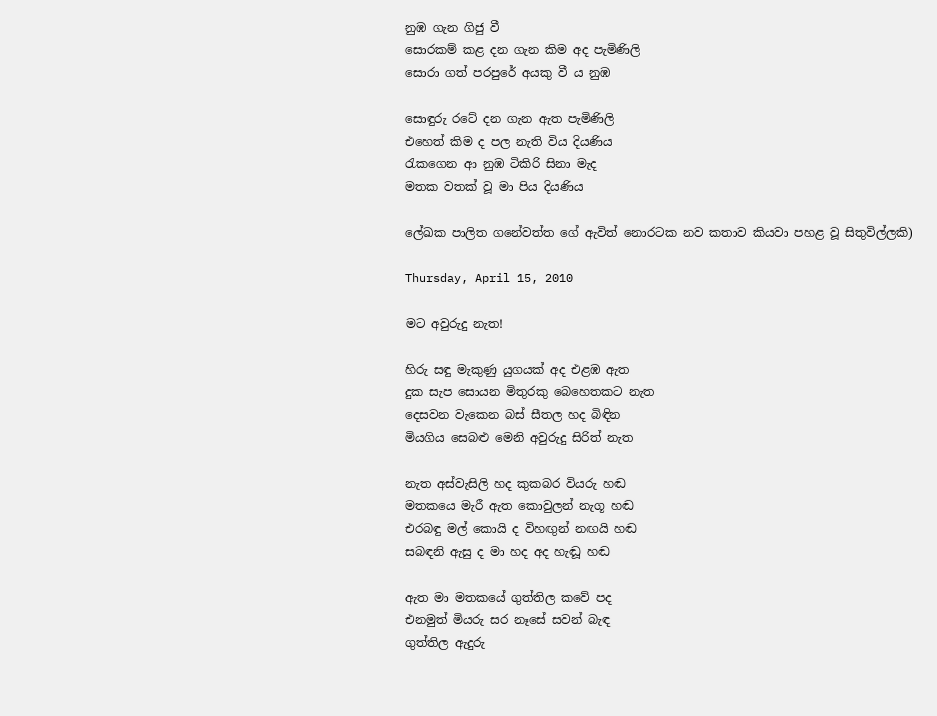නුඹ ගැන ගිජු වී
සොරකම් කළ දන ගැන කිම අද පැමිණිලි
සොරා ගත් පරපුරේ අයකු වී ය නුඹ

සොඳුරු රටේ දන ගැන ඇත පැමිණිලි
එහෙත් කිම ද පල නැති විය දියණිය
රැකගෙන ආ නුඹ ටිකිරි සිනා මැද
මතක වතක් වූ මා පිය දියණිය

ලේඛක පාලිත ගනේවත්ත ගේ ඇවිත් නොරටක නව කතාව කියවා පහළ වූ සිතුවිල්ලකි)

Thursday, April 15, 2010

මට අවුරුදු නැත!

හිරු සඳු මැකුණු යුගයක් අද එළඹ ඇත
දුක සැප සොයන මිතුරකු බෙහෙතකට නැත
දෙසවන වැකෙන බස් සීතල හද බිඳින
මියගිය සෙබළු මෙනි අවුරුදු සිරිත් නැත

නැත අස්වැසිලි හද කුකබර වියරු හඬ
මතකයෙ මැරී ඇත කොවුලන් නැගූ හඬ
එරබඳු මල් කොයි ද විහඟුන් නඟයි හඬ
සබඳනි ඇසු ද මා හද අද හැඬූ හඬ

ඇත මා මතකයේ ගුත්තිල කවේ පද
එනමුත් මියරු සර නෑසේ සවන් බැඳ
ගුත්තිල ඇදුරු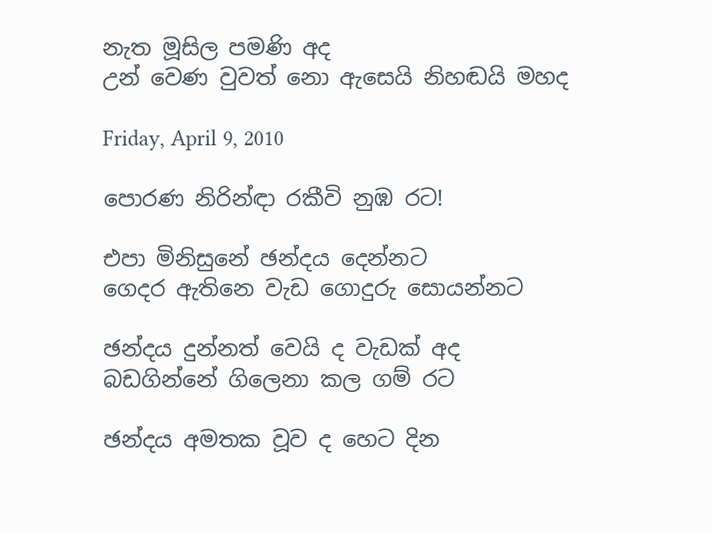නැත මූසිල පමණි අද
උන් වෙණ වුවත් නො ඇසෙයි නිහඬයි මහද

Friday, April 9, 2010

පොරණ නිරින්ඳා රකීවි නුඹ රට!

එපා මිනිසුනේ ඡන්දය දෙන්නට
ගෙදර ඇතිනෙ වැඩ ගොදුරු සොයන්නට

ඡන්දය දුන්නත් වෙයි ද වැඩක් අද
බඩගින්නේ ගිලෙනා කල ගම් රට

ඡන්දය අමතක වූව ද හෙට දින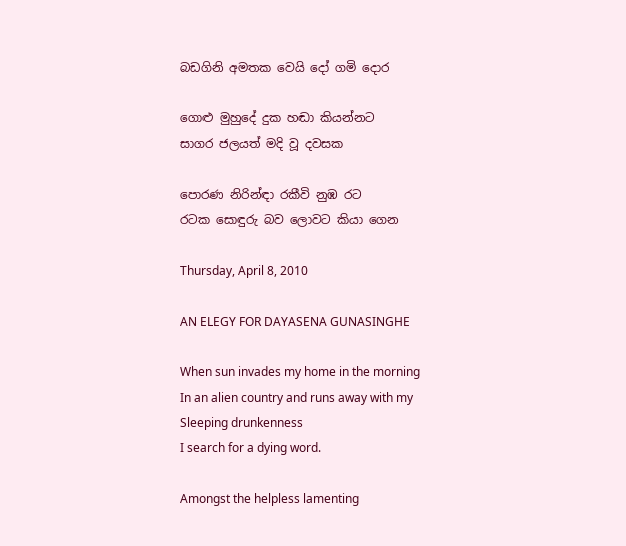බඩගිනි අමතක වෙයි දෝ ගමි දොර

ගොළු මුහුදේ දුක හඬා කියන්නට
සාගර ජලයත් මදි වූ දවසක

පොරණ නිරින්ඳා රකීවි නුඹ රට
රටක සොඳුරු බව ලොවට කියා ගෙන

Thursday, April 8, 2010

AN ELEGY FOR DAYASENA GUNASINGHE

When sun invades my home in the morning
In an alien country and runs away with my
Sleeping drunkenness
I search for a dying word.

Amongst the helpless lamenting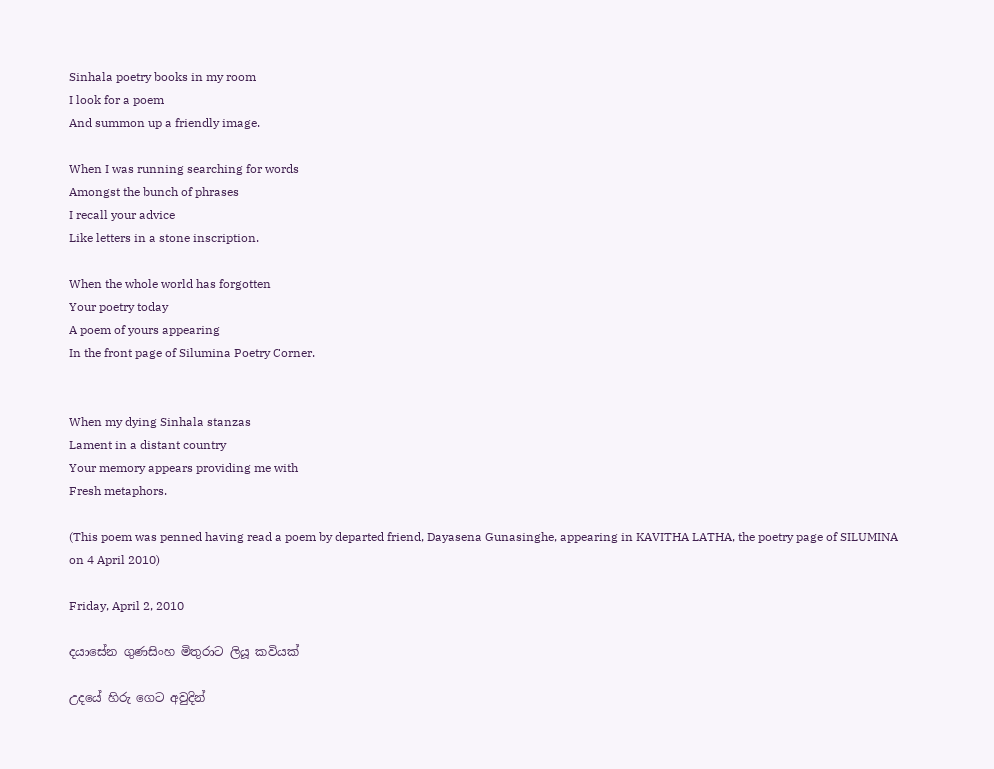Sinhala poetry books in my room
I look for a poem
And summon up a friendly image.

When I was running searching for words
Amongst the bunch of phrases
I recall your advice
Like letters in a stone inscription.

When the whole world has forgotten
Your poetry today
A poem of yours appearing
In the front page of Silumina Poetry Corner.


When my dying Sinhala stanzas
Lament in a distant country
Your memory appears providing me with
Fresh metaphors.

(This poem was penned having read a poem by departed friend, Dayasena Gunasinghe, appearing in KAVITHA LATHA, the poetry page of SILUMINA on 4 April 2010)

Friday, April 2, 2010

දයාසේන ගුණසිංහ මිතුරාට ලියූ කවියක්

උදයේ හිරු ගෙට අවුදින්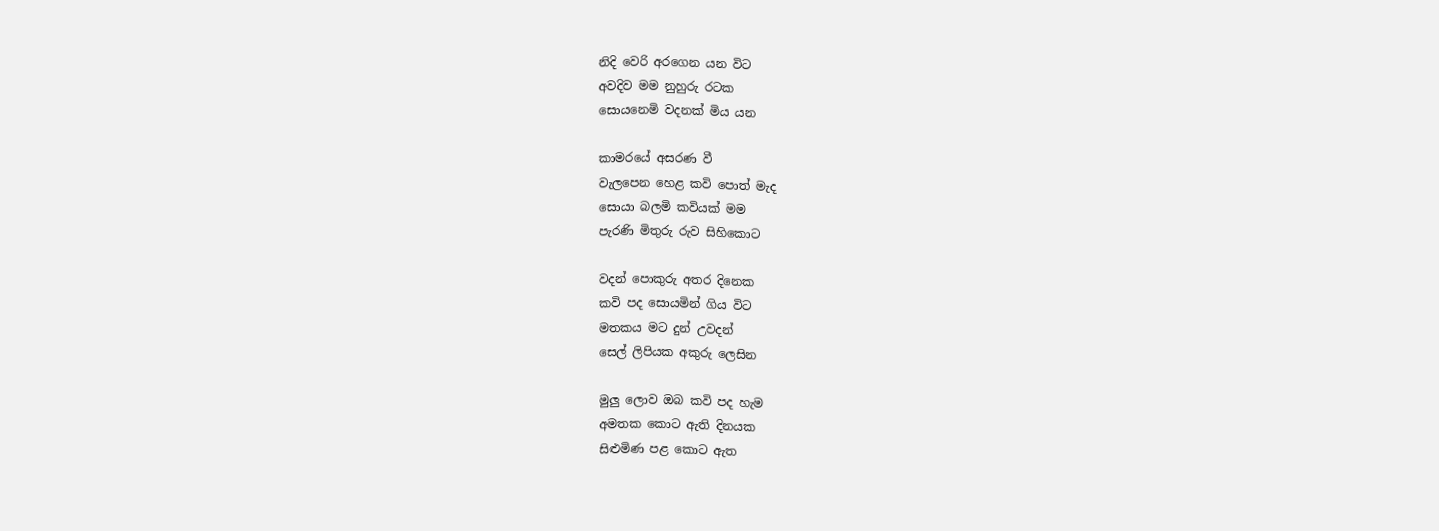නිදි වෙරි අරගෙන යන විට
අවදිව මම නුහුරු රටක
සොයනෙමි වදනක් මිය යන

කාමරයේ අසරණ වී
වැලපෙන හෙළ කවි පොත් මැද
සොයා බලමි කවියක් මම
පැරණි මිතුරු රුව සිහිකොට

වදන් පොකුරු අතර දිනෙක
කවි පද සොයමින් ගිය විට
මතකය මට දුන් උවදන්
සෙල් ලිපියක අකුරු ලෙසින

මුලු ලොව ඔබ කවි පද හැම
අමතක කොට ඇති දිනයක
සිළුමිණ පළ කොට ඇත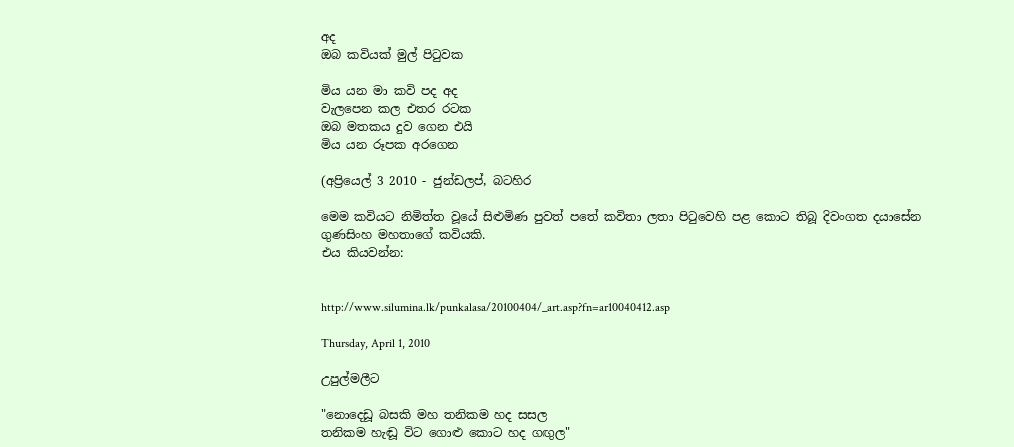අද
ඔබ කවියක් මුල් පිටුවක

මිය යන මා කවි පද අද
වැලපෙන කල එතර රටක
ඔබ මතකය දුව ගෙන එයි
මිය යන රූපක අරගෙන

(අප්‍රියෙල් 3 2010 - ජුන්ඩලප්, බටහිර

මෙම කවියට නිමිත්ත වූයේ සිළුමිණ පුවත් පතේ කවිතා ලතා පිටුවෙහි පළ කොට තිබූ දිවංගත දයාසේන ගුණසිංහ මහතාගේ කවියකි.
එය කියවන්න:


http://www.silumina.lk/punkalasa/20100404/_art.asp?fn=ar10040412.asp

Thursday, April 1, 2010

උපුල්මලීට

"නොදෙඩූ බසකි මහ තනිකම හද සසල
තනිකම හැඬූ විට ගොළු කොට හද ගඟුල"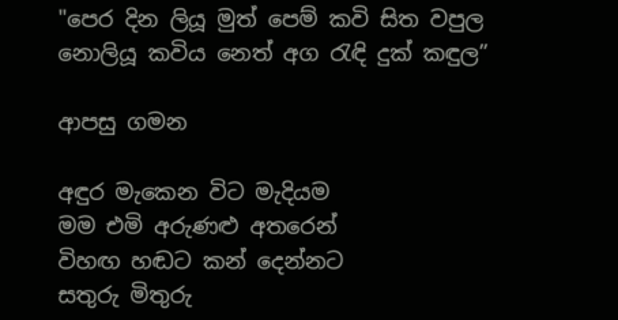"පෙර දින ලියූ මුත් පෙම් කවි සිත වපුල
නොලියූ කවිය නෙත් අග රැඳි දුක් කඳුල”

ආපසු ගමන

අඳුර මැකෙන විට මැදියම
මම එමි අරුණළු අතරෙන්
විහඟ හඬට කන් දෙන්නට
සතුරු මිතුරු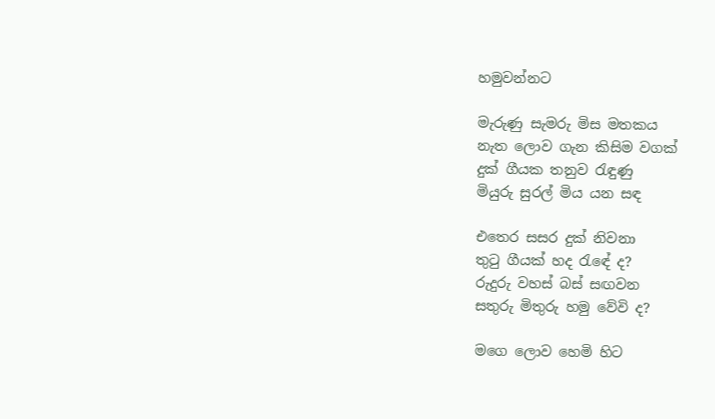හමුවන්නට

මැරුණු සැමරු මිස මතකය
නැත ලොව ගැන කිසිම වගක්
දුක් ගීයක තනුව රැඳුණු
මියුරු සුරල් මිය යන සඳ

එතෙර සසර දුක් නිවනා
තුටු ගීයක් හද රැඳේ ද?
රුදුරු වහස් බස් සඟවන
සතුරු මිතුරු හමු වේවි ද?

මගෙ ලොව හෙමි හිට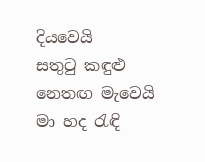දියවෙයි
සතුටු කඳුළු නෙතඟ මැවෙයි
මා හද රැඳි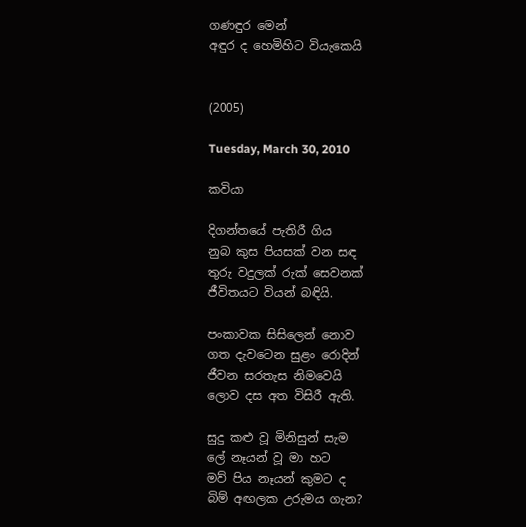ගණඳුර මෙන්
අඳුර ද හෙමිහිට වියැකෙයි


(2005)

Tuesday, March 30, 2010

කවියා

දිගන්තයේ පැතිරී ගිය
නුබ කුස පියසක් වන සඳ
තුරු වදුලක් රුක් සෙවනක්
ජීවිතයට වියන් බඳියි.

පංකාවක සිසිලෙන් නොව
ගත දැවටෙන සුළං රොදින්
ජීවන සරතැස නිමවෙයි
ලොව දස අත විසිරී ඇති.

සුදු කළු වූ මිනිසුන් සැම
ලේ නෑයන් වූ මා හට
මව් පිය නෑයන් කුමට ද
බිම් අඟලක උරුමය ගැන?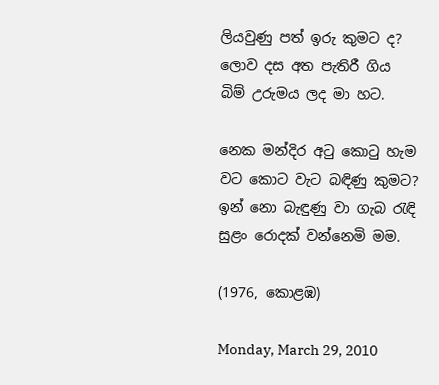ලියවුණු පත් ඉරු කුමට ද?
ලොව දස අත පැතිරී ගිය
බිම් උරුමය ලද මා හට.

නෙක මන්දිර අටු කොටු හැම
වට කොට වැට බඳිණු කුමට?
ඉන් නො බැඳුණු වා ගැබ රැඳි
සුළං රොදක් වන්නෙමි මම.

(1976, කොළඹ)

Monday, March 29, 2010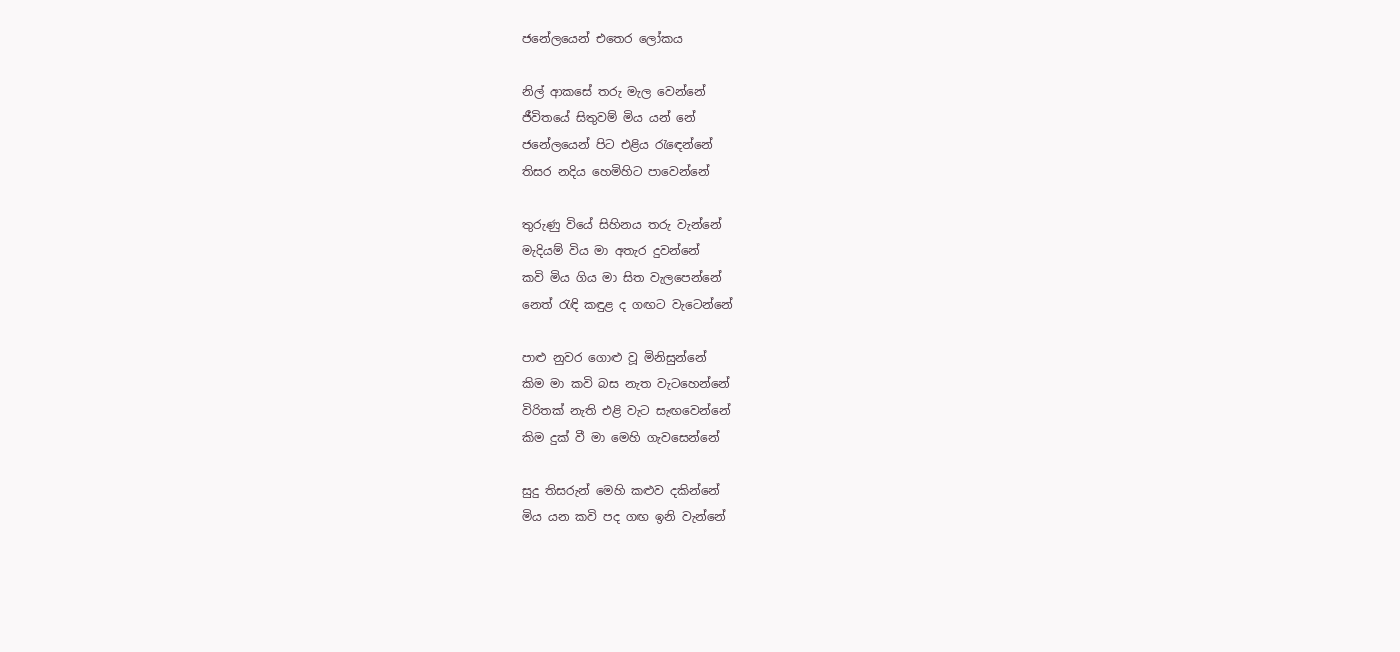ජනේලයෙන් එතෙර ලෝකය

නිල් ආකසේ තරු මැල වෙන්නේ
ජීවිතයේ සිතුවම් මිය යන් නේ
ජනේලයෙන් පිට එළිය රැඳෙන්නේ
තිසර නදිය හෙමිහිට පාවෙන්නේ

තුරුණු වියේ සිහිනය තරු වැන්නේ
මැදියම් විය මා අතැර දුවන්නේ
කවි මිය ගිය මා සිත වැලපෙන්නේ
නෙත් රැඳි කඳුළ ද ගඟට වැටෙන්නේ

පාළු නුවර ගොළු වූ මිනිසුන්නේ
කිම මා කවි බස නැත වැටහෙන්නේ
විරිතක් නැති එළි වැට සැඟවෙන්නේ
කිම දුක් වී මා මෙහි ගැවසෙන්නේ

සුදු තිසරුන් මෙහි කළුව දකින්නේ
මිය යන කවි පද ගඟ ඉනි වැන්නේ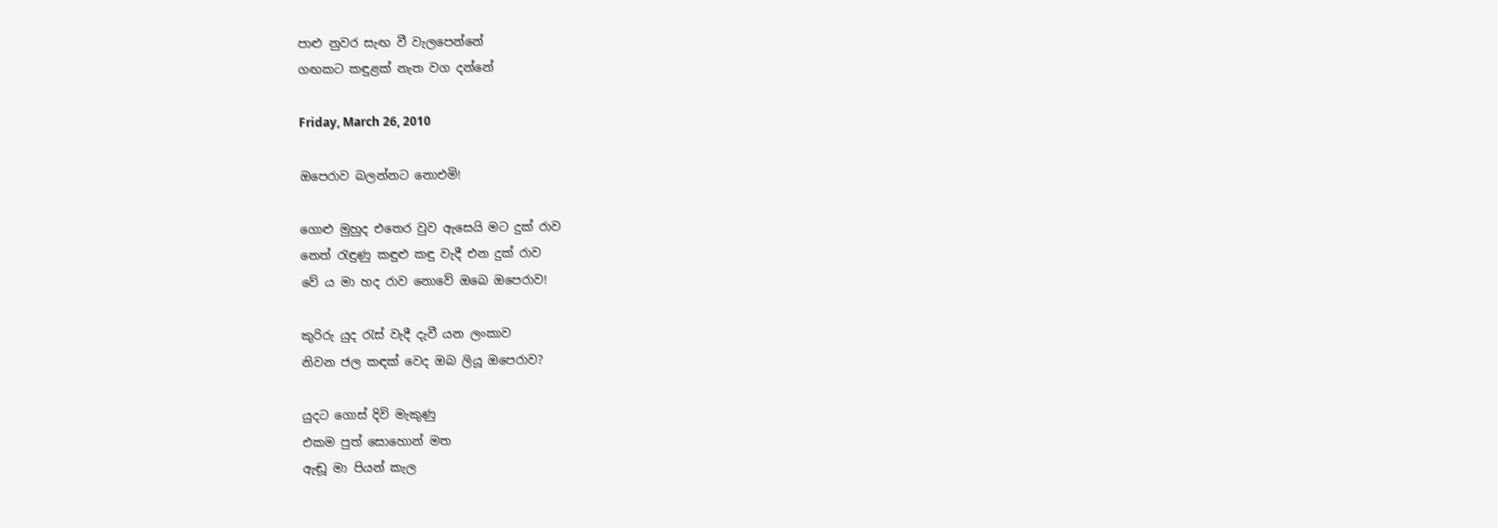පාළු නුවර සැඟ වී වැලපෙන්නේ
ගඟකට කඳුළක් නැත වග දන්නේ

Friday, March 26, 2010

ඔපෙරාව බලන්නට නොඑමි!

ගොළු මුහුද එතෙර වුව ඇසෙයි මට දුක් රාව
නෙත් රැඳුණු කඳුළු කඳු වැදී එන දුක් රාව
වේ ය මා හද රාව නොවේ ඔබෙ ඔපෙරාව!

කුරිරු යුද රැස් වැදී දැවී යන ලංකාව
නිවන ජල කඳක් වෙද ඔබ ලියූ ඔපෙරාව?

යුදට ගොස් දිවි මැකුණු
එකම පුත් සොහොන් මත
ඇඬූ මා පියන් කැල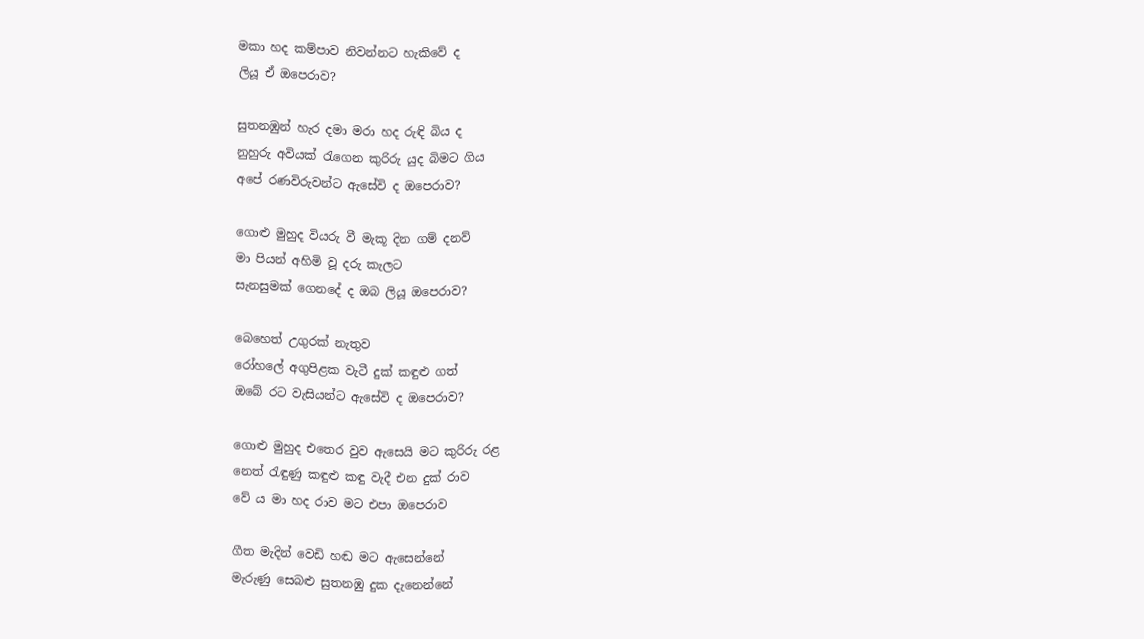මකා හද කම්පාව නිවන්නට හැකිවේ ද
ලියූ ඒ ඔපෙරාව?

සුතනඹුන් හැර දමා මරා හද රුඳි බිය ද
නුහුරු අවියක් රැගෙන කුරිරු යුද බිමට ගිය
අපේ රණවිරුවන්ට ඇසේවි ද ඔපෙරාව?

ගොළු මුහුද වියරු වී මැකූ දින ගම් දනව්
මා පියන් අහිමි වූ දරු කැලට
සැනසුමක් ගෙනදේ ද ඔබ ලියූ ඔපෙරාව?

බෙහෙත් උගුරක් නැතුව
රෝහලේ අගුපිළක වැටී දුක් කඳුළු ගත්
ඔබේ රට වැසියන්ට ඇසේවි ද ඔපෙරාව?

ගොළු මුහුද එතෙර වුව ඇසෙයි මට කුරිරු රළ
නෙත් රැඳුණු කඳුළු කඳු වැදී එන දුක් රාව
වේ ය මා හද රාව මට එපා ඔපෙරාව

ගීත මැදින් වෙඩි හඬ මට ඇසෙන්නේ
මැරුණු සෙබළු සුතනඹු දුක දැනෙන්නේ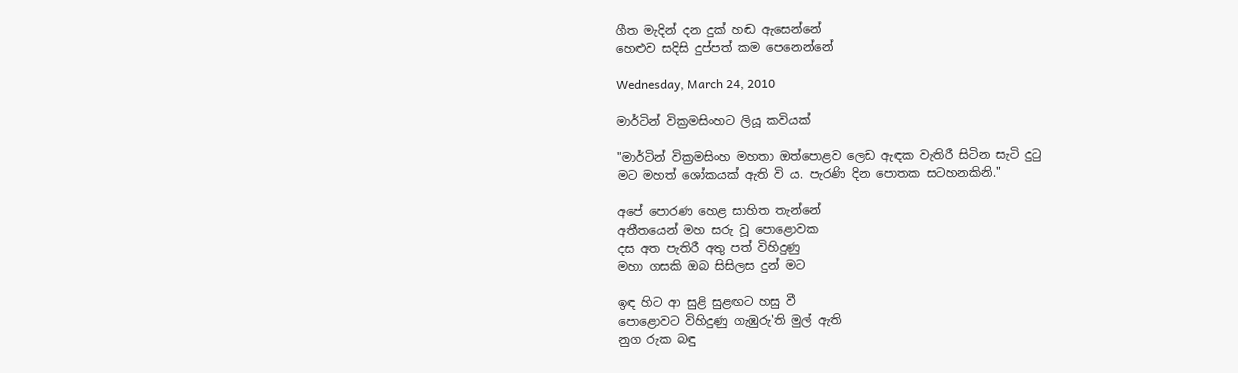ගීත මැදින් දන දුක් හඬ ඇසෙන්නේ
හෙළුව සදිසි දුප්පත් කම පෙනෙන්නේ

Wednesday, March 24, 2010

මාර්ටින් වික්‍රමසිංහට ලියූ කවියක්

"මාර්ටින් වික්‍රමසිංහ මහතා ඔත්පොළව ලෙඩ ඇඳක වැතිරී සිටින සැටි දුටු
මට මහත් ශෝකයක් ඇති වි ය. පැරණි දින පොතක සටහනකිනි."

අපේ පොරණ හෙළ සාහිත තැන්නේ
අතීතයෙන් මහ සරු වූ පොළොවක
දස අත පැතිරී අතු පත් විහිදුණු
මහා ගසකි ඔබ සිසිලස දුන් මට

ඉඳ හිට ආ සුළි සුළඟට හසු වී
පොළොවට විහිදුණු ගැඹුරු'ති මුල් ඇති
නුග රුක බඳු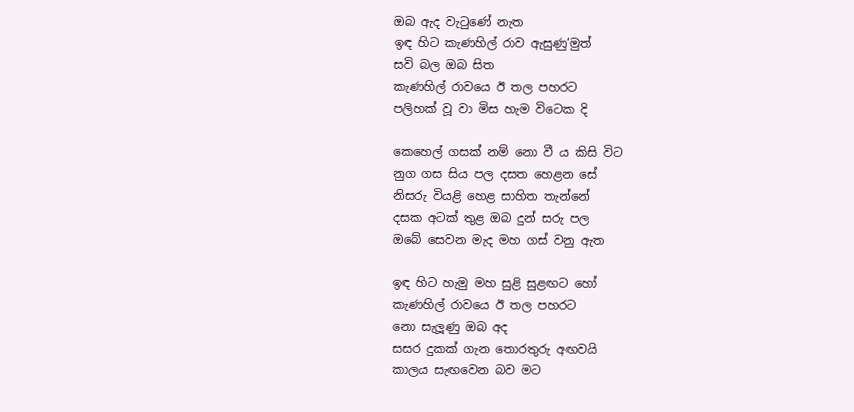ඔබ ඇද වැටුණේ නැත
ඉඳ හිට කැණහිල් රාව ඇසුණු‘මුත්
සවි බල ඔබ සිත
කැණහිල් රාවයෙ ඊ තල පහරට
පලිහක් වූ වා මිස හැම විටෙක දි

කෙහෙල් ගසක් නම් නො වී ය කිසි විට
නුග ගස සිය පල දසත හෙළන සේ
නිසරු වියළි හෙළ සාහිත තැන්නේ
දසක අටක් තුළ ඔබ දුන් සරු පල
ඔබේ සෙවන මැද මහ ගස් වනු ඇත

ඉඳ හිට හැමු මහ සුළි සුළඟට හෝ
කැණහිල් රාවයෙ ඊ තල පහරට
නො සැලූණු ඔබ අද
සසර දුකක් ගැන තොරතුරු අඟවයි
කාලය සැඟවෙන බව මට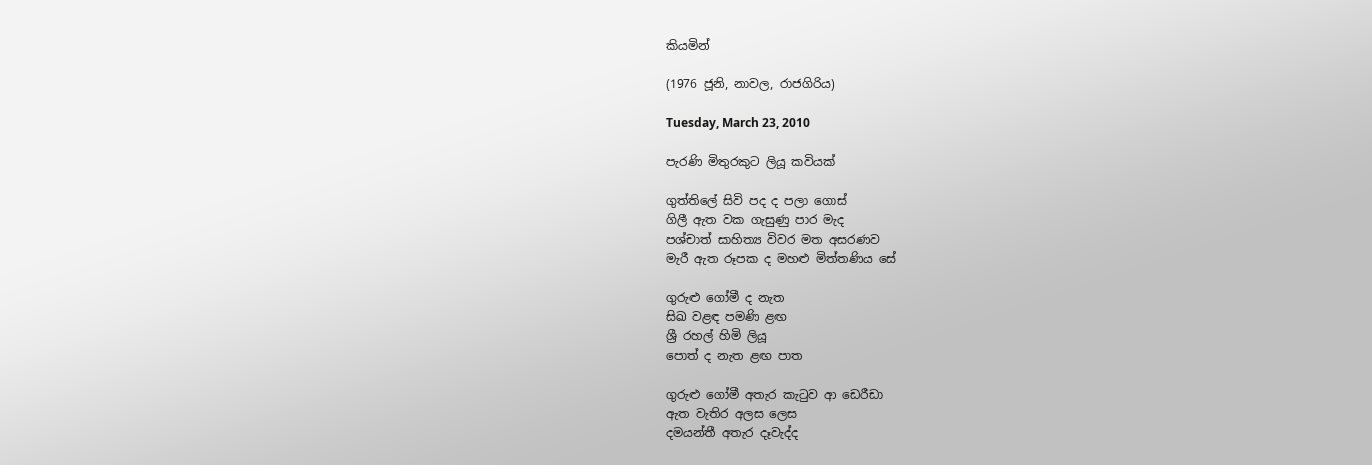කියමින්

(1976 ජූනි, නාවල, රාජගිරිය)

Tuesday, March 23, 2010

පැරණි මිතුරකුට ලියූ කවියක්

ගුත්තිලේ සිවි පද ද පලා ගොස්
ගිලී ඇත වක ගැසුණු පාර මැද
පශ්චාත් සාහිත්‍ය විවර මත අසරණව
මැරී ඇත රූපක ද මහළු මිත්තණිය සේ

ගුරුළු ගෝමී ද නැත
සිඛ වළඳ පමණි ළඟ
ශ්‍රී රහල් හිමි ලියූ
පොත් ද නැත ළඟ පාත

ගුරුළු ගෝමී අතැර කැටුව ආ ඩෙරීඩා
ඇත වැතිර අලස ලෙස
දමයන්තී අතැර දෑවැද්ද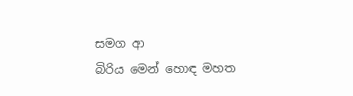සමග ආ
බිරිය මෙන් හොඳ මහත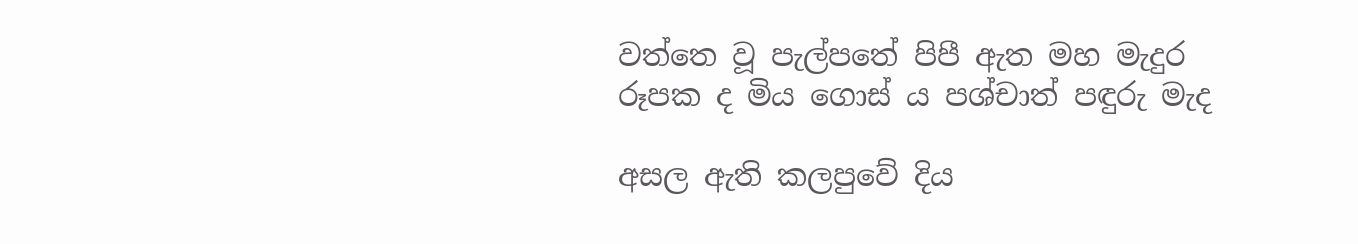වත්තෙ වූ පැල්පතේ පිපී ඇත මහ මැදුර
රූපක ද මිය ගොස් ය පශ්චාත් පඳුරු මැද

අසල ඇති කලපුවේ දිය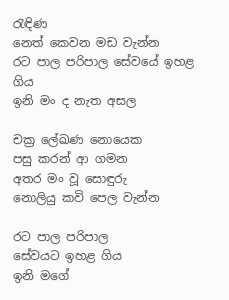රැඳිණ
නෙත් කෙවන මඩ වැන්න
රට පාල පරිපාල සේවයේ ඉහළ ගිය
ඉනි මං ද නැත අසල

චක්‍ර ලේඛණ නොයෙක
පසු කරන් ආ ගමන
අතර මං වූ සොඳුරු
නොලියු කවි පෙල වැන්න

රට පාල පරිපාල
සේවයට ඉහළ ගිය
ඉනි මගේ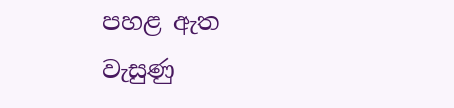පහළ ඇත
වැසුණු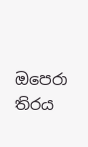ඔපෙරා තිරය